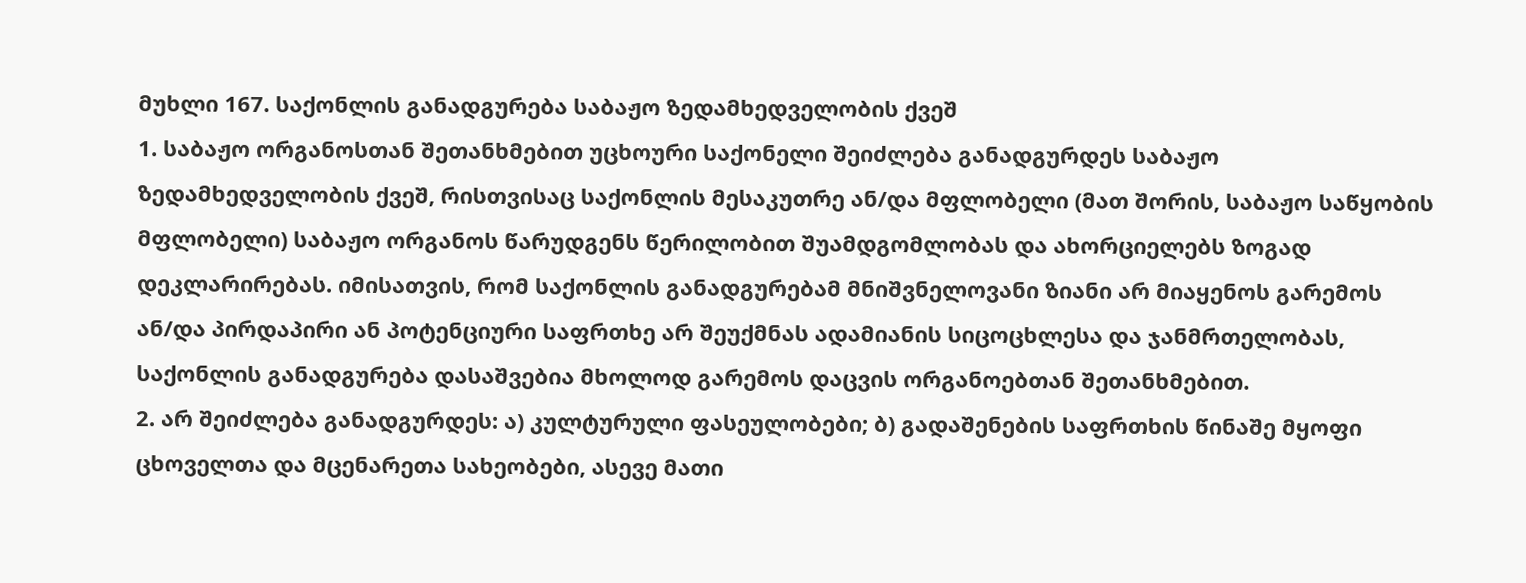მუხლი 167. საქონლის განადგურება საბაჟო ზედამხედველობის ქვეშ
1. საბაჟო ორგანოსთან შეთანხმებით უცხოური საქონელი შეიძლება განადგურდეს საბაჟო ზედამხედველობის ქვეშ, რისთვისაც საქონლის მესაკუთრე ან/და მფლობელი (მათ შორის, საბაჟო საწყობის მფლობელი) საბაჟო ორგანოს წარუდგენს წერილობით შუამდგომლობას და ახორციელებს ზოგად დეკლარირებას. იმისათვის, რომ საქონლის განადგურებამ მნიშვნელოვანი ზიანი არ მიაყენოს გარემოს ან/და პირდაპირი ან პოტენციური საფრთხე არ შეუქმნას ადამიანის სიცოცხლესა და ჯანმრთელობას, საქონლის განადგურება დასაშვებია მხოლოდ გარემოს დაცვის ორგანოებთან შეთანხმებით.
2. არ შეიძლება განადგურდეს: ა) კულტურული ფასეულობები; ბ) გადაშენების საფრთხის წინაშე მყოფი ცხოველთა და მცენარეთა სახეობები, ასევე მათი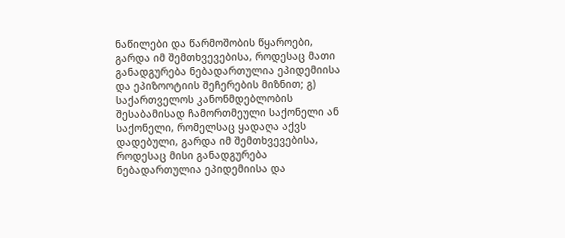ნაწილები და წარმოშობის წყაროები, გარდა იმ შემთხვევებისა, როდესაც მათი განადგურება ნებადართულია ეპიდემიისა და ეპიზოოტიის შეჩერების მიზნით; გ) საქართველოს კანონმდებლობის შესაბამისად ჩამორთმეული საქონელი ან საქონელი, რომელსაც ყადაღა აქვს დადებული, გარდა იმ შემთხვევებისა, როდესაც მისი განადგურება ნებადართულია ეპიდემიისა და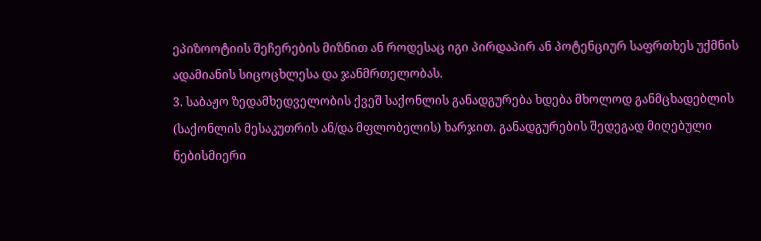ეპიზოოტიის შეჩერების მიზნით ან როდესაც იგი პირდაპირ ან პოტენციურ საფრთხეს უქმნის ადამიანის სიცოცხლესა და ჯანმრთელობას.
3. საბაჟო ზედამხედველობის ქვეშ საქონლის განადგურება ხდება მხოლოდ განმცხადებლის (საქონლის მესაკუთრის ან/და მფლობელის) ხარჯით. განადგურების შედეგად მიღებული ნებისმიერი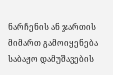ნარჩენის ან ჯართის მიმართ გამოიყენება საბაჟო დამუშავების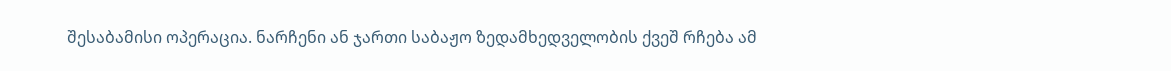შესაბამისი ოპერაცია. ნარჩენი ან ჯართი საბაჟო ზედამხედველობის ქვეშ რჩება ამ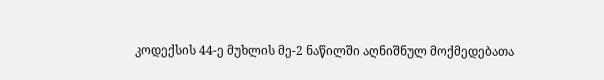კოდექსის 44-ე მუხლის მე-2 ნაწილში აღნიშნულ მოქმედებათა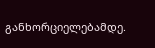განხორციელებამდე.